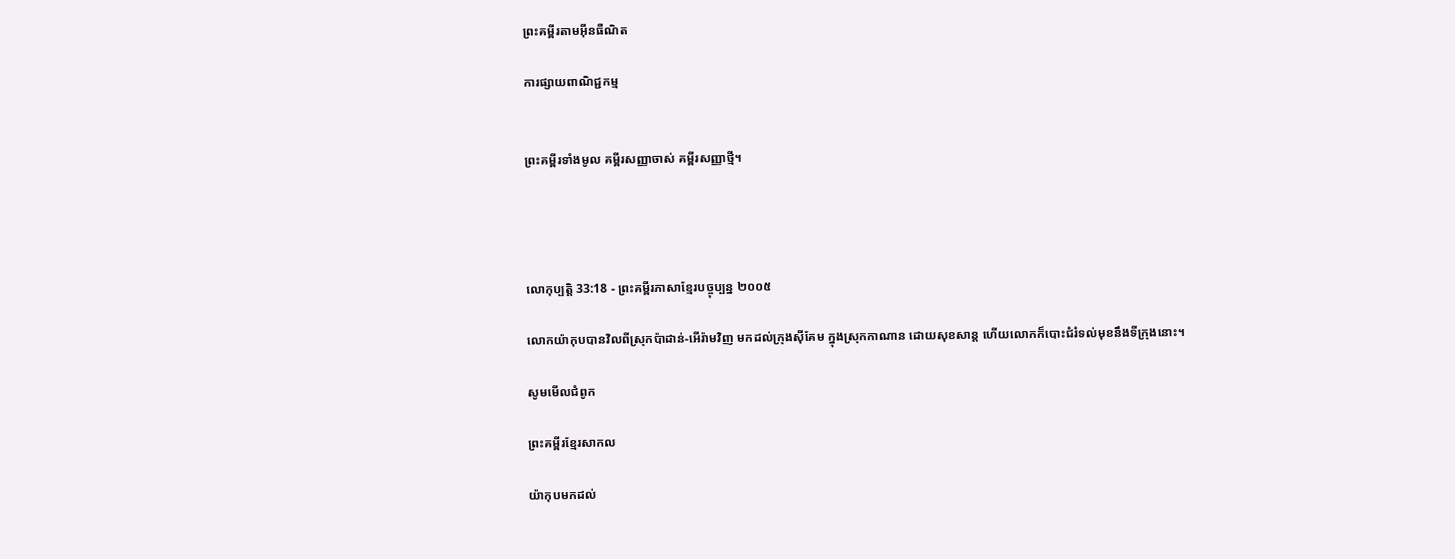ព្រះគម្ពីរតាមអ៊ីនធឺណិត

ការផ្សាយពាណិជ្ជកម្ម


ព្រះគម្ពីរទាំងមូល គម្ពីរសញ្ញាចាស់ គម្ពីរសញ្ញាថ្មី។




លោកុ‌ប្បត្តិ 33:18 - ព្រះគម្ពីរភាសាខ្មែរបច្ចុប្បន្ន ២០០៥

លោកយ៉ាកុបបានវិលពីស្រុកប៉ាដាន់-អើរ៉ាមវិញ មកដល់ក្រុងស៊ីគែម ក្នុងស្រុកកាណាន ដោយសុខ‌សាន្ត ហើយលោកក៏បោះជំរំទល់មុខនឹងទីក្រុងនោះ។

សូមមើលជំពូក

ព្រះគម្ពីរខ្មែរសាកល

យ៉ាកុបមកដល់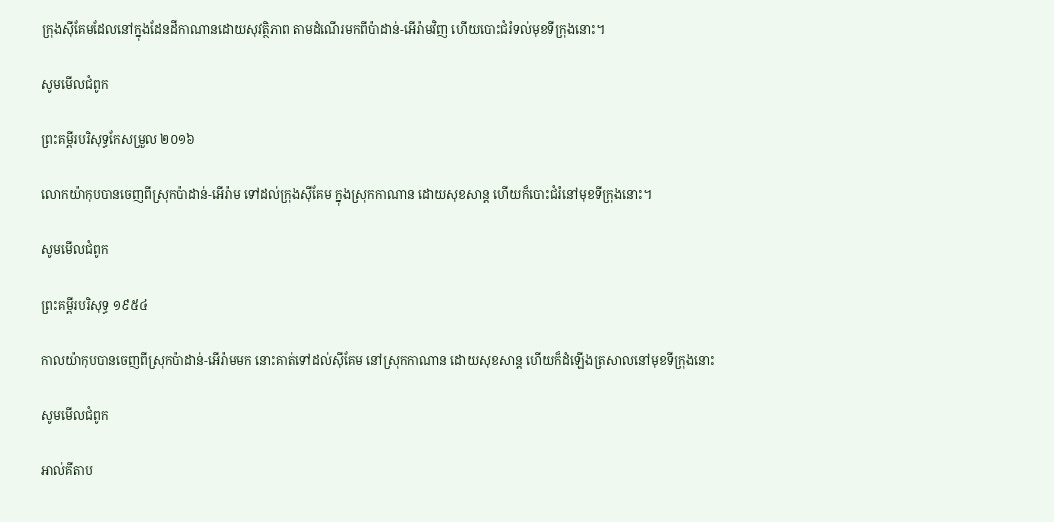ក្រុងស៊ីគែមដែលនៅក្នុងដែនដីកាណានដោយសុវត្ថិភាព តាមដំណើរមកពីប៉ាដាន់-អើរ៉ាមវិញ ហើយបោះជំរំទល់មុខទីក្រុងនោះ។

សូមមើលជំពូក

ព្រះគម្ពីរបរិសុទ្ធកែសម្រួល ២០១៦

លោកយ៉ាកុបបានចេញពីស្រុកប៉ាដាន់-អើរ៉ាម ទៅដល់ក្រុងស៊ីគែម ក្នុងស្រុកកាណាន ដោយសុខ‌សាន្ត ហើយក៏បោះជំរំនៅមុខទីក្រុងនោះ។

សូមមើលជំពូក

ព្រះគម្ពីរបរិសុទ្ធ ១៩៥៤

កាលយ៉ាកុបបានចេញពីស្រុកប៉ាដាន់-អើរ៉ាមមក នោះគាត់ទៅដល់ស៊ីគែម នៅស្រុកកាណាន ដោយសុខ‌សាន្ត ហើយក៏ដំឡើងត្រសាលនៅមុខទីក្រុងនោះ

សូមមើលជំពូក

អាល់គីតាប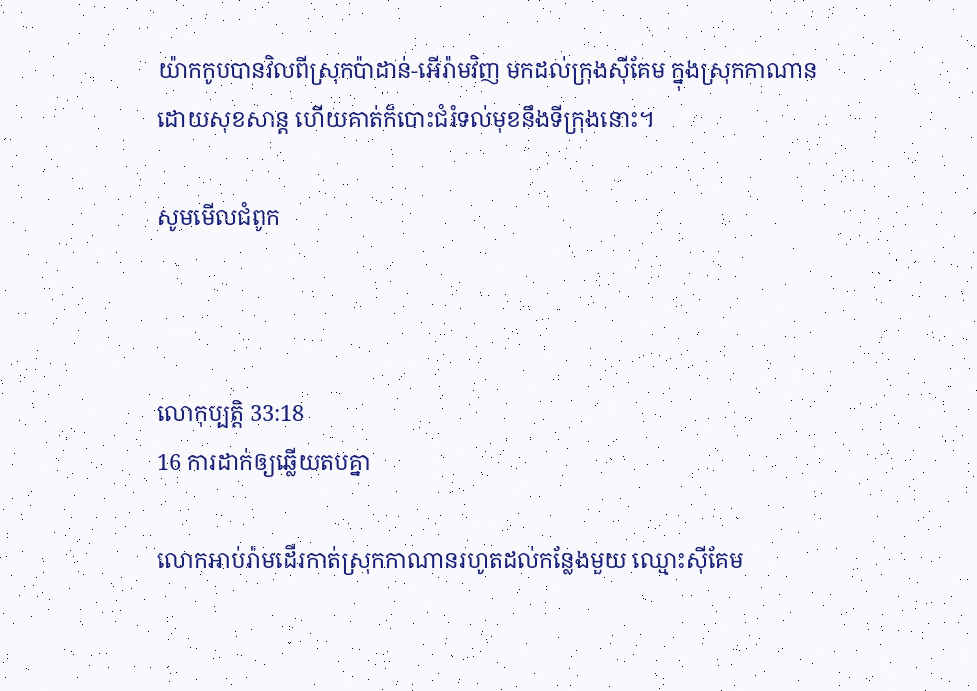យ៉ាកកូបបានវិលពីស្រុកប៉ាដាន់-អើរ៉ាមវិញ មកដល់ក្រុងស៊ីគែម ក្នុងស្រុកកាណាន ដោយសុខ‌សាន្ត ហើយគាត់ក៏បោះជំរំទល់មុខនឹងទីក្រុងនោះ។

សូមមើលជំពូក



លោកុ‌ប្បត្តិ 33:18
16 ការដាក់ឲ្យឆ្លើយតបគ្នា

លោកអាប់រ៉ាមដើរកាត់ស្រុកកាណានរហូតដល់កន្លែងមួយ ឈ្មោះស៊ីគែម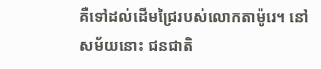គឺទៅដល់ដើមជ្រៃរបស់លោកតាម៉ូរេ។ នៅសម័យនោះ ជន‌ជាតិ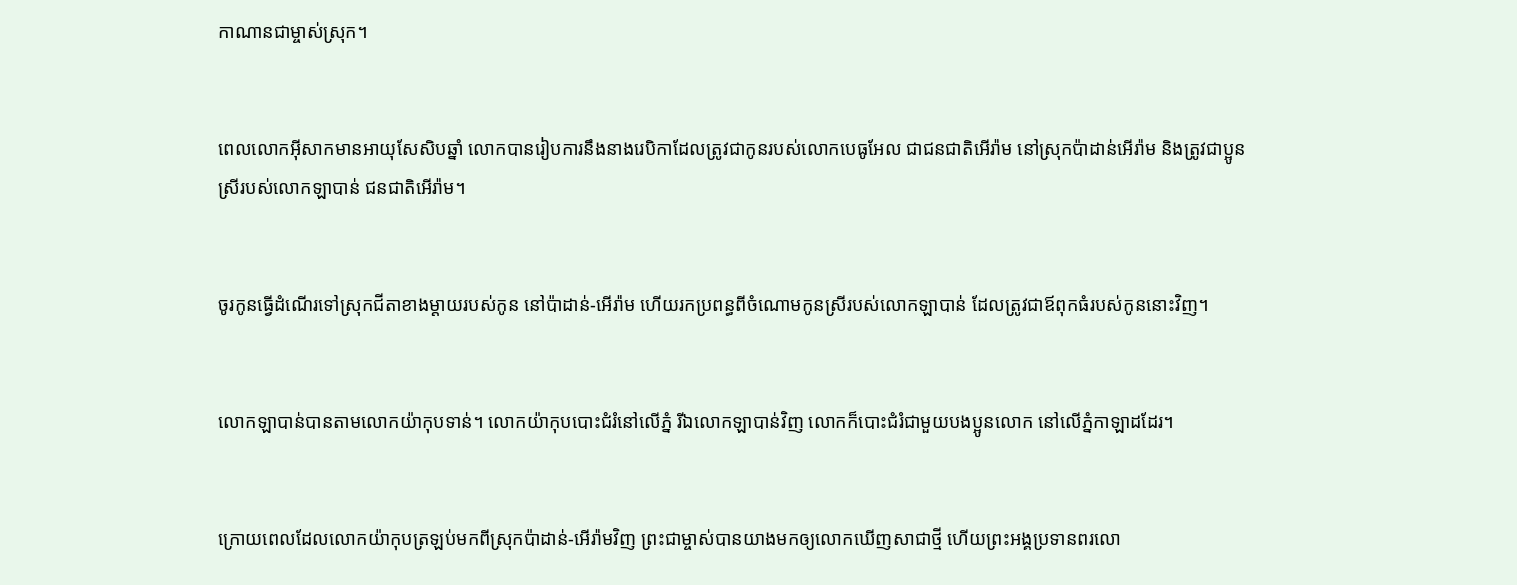កាណានជាម្ចាស់ស្រុក។


ពេលលោកអ៊ីសាកមានអាយុសែ‌សិបឆ្នាំ លោកបានរៀបការនឹងនាងរេបិកាដែលត្រូវជាកូនរបស់លោកបេធូ‌អែល ជាជន‌ជាតិអើរ៉ាម នៅស្រុកប៉ា‌ដាន់‌អើ‌រ៉ាម និងត្រូវជាប្អូនស្រីរបស់លោកឡាបាន់ ជន‌ជាតិអើរ៉ាម។


ចូរកូនធ្វើដំណើរទៅស្រុកជីតាខាងម្ដាយរបស់កូន នៅប៉ាដាន់-អើរ៉ាម ហើយរកប្រពន្ធពីចំណោមកូនស្រីរបស់លោកឡាបាន់ ដែលត្រូវជាឪពុកធំរបស់កូននោះវិញ។


លោកឡាបាន់បានតាមលោកយ៉ាកុបទាន់។ លោកយ៉ាកុបបោះជំរំនៅលើភ្នំ រីឯលោកឡាបាន់វិញ លោកក៏បោះជំរំជាមួយបងប្អូនលោក នៅលើភ្នំកាឡាដដែរ។


ក្រោយពេលដែលលោកយ៉ាកុបត្រឡប់មកពីស្រុកប៉ាដាន់-អើរ៉ាមវិញ ព្រះ‌ជាម្ចាស់បានយាងមកឲ្យលោកឃើញសាជាថ្មី ហើយព្រះអង្គប្រទានពរលោ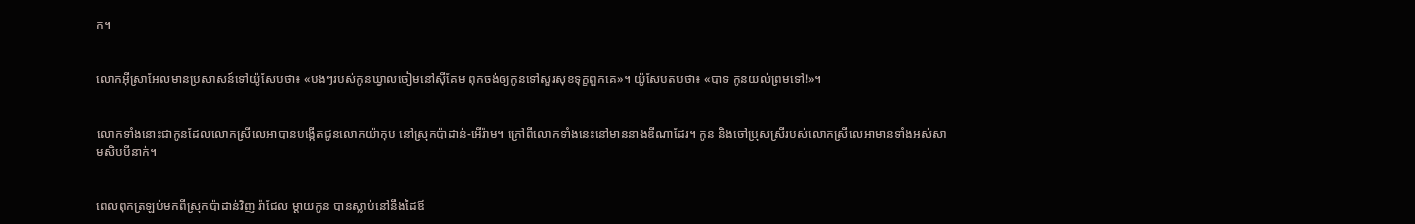ក។


លោកអ៊ីស្រា‌អែលមានប្រសាសន៍ទៅយ៉ូសែបថា៖ «បងៗរបស់កូនឃ្វាលចៀមនៅស៊ីគែម ពុកចង់ឲ្យកូនទៅសួរសុខទុក្ខពួកគេ»។ យ៉ូសែបតបថា៖ «បាទ កូនយល់ព្រមទៅ!»។


លោកទាំងនោះជាកូនដែលលោកស្រីលេអាបានបង្កើតជូនលោកយ៉ាកុប នៅស្រុកប៉ាដាន់-អើរ៉ាម។ ក្រៅពីលោកទាំងនេះនៅមាននាងឌីណាដែរ។ កូន និងចៅប្រុសស្រីរបស់លោកស្រីលេអាមានទាំងអស់សាម‌សិបបីនាក់។


ពេលពុកត្រឡប់មកពីស្រុកប៉ាដាន់វិញ រ៉ាជែល ម្ដាយកូន បានស្លាប់នៅនឹងដៃឪ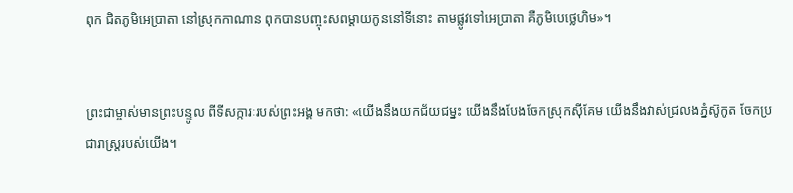ពុក ជិតភូមិអេប្រាតា នៅស្រុកកាណាន ពុកបានបញ្ចុះសពម្ដាយកូននៅទីនោះ តាមផ្លូវទៅអេប្រាតា គឺភូមិបេថ្លេ‌ហិម»។


ព្រះ‌ជាម្ចាស់មានព្រះ‌បន្ទូល ពីទីសក្ការៈរបស់ព្រះអង្គ មកថា: «យើងនឹងយកជ័យ‌ជម្នះ យើងនឹងបែងចែកស្រុកស៊ីគែម យើងនឹងវាស់ជ្រលងភ្នំស៊ូកូត ចែកប្រជា‌រាស្ដ្ររបស់យើង។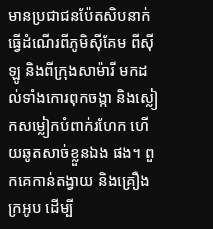មានប្រជា‌ជនប៉ែត‌សិបនាក់ធ្វើដំណើរពីភូមិស៊ី‌គែម ពីស៊ីឡូ និងពីក្រុងសាម៉ារី មកដល់ទាំងកោរពុកចង្កា និងស្លៀកសម្លៀក‌បំពាក់រហែក ហើយឆូតសាច់ខ្លួនឯង ផង។ ពួកគេកាន់តង្វាយ និងគ្រឿងក្រអូប ដើម្បី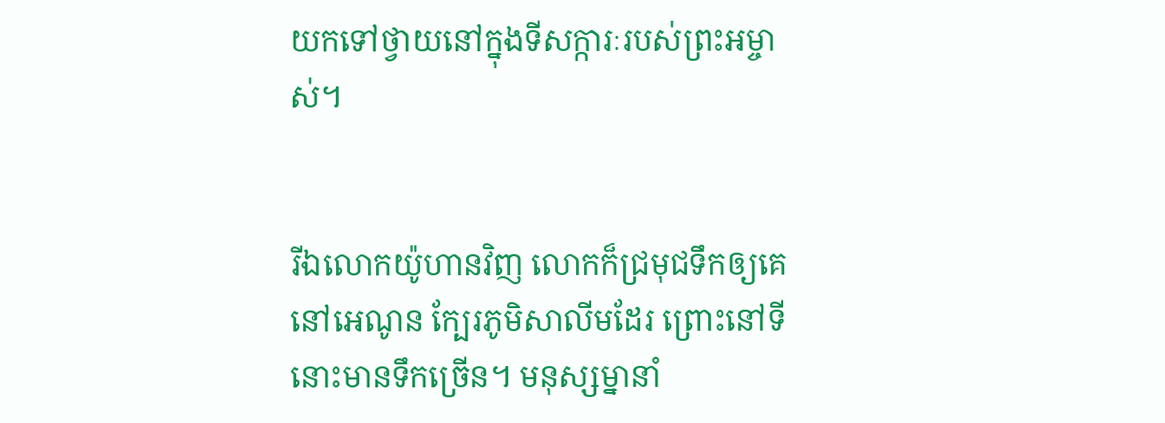យកទៅថ្វាយនៅក្នុងទីសក្ការៈរបស់ព្រះ‌អម្ចាស់។


រីឯលោកយ៉ូហានវិញ លោកក៏ជ្រមុជទឹកឲ្យគេ នៅអេណូន ក្បែរភូមិសាលីមដែរ ព្រោះនៅទីនោះមានទឹកច្រើន។ មនុស្ស‌ម្នានាំ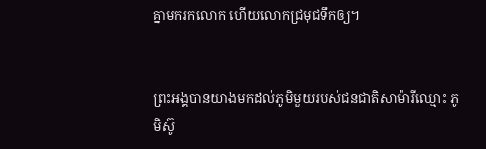គ្នាមករកលោក ហើយលោកជ្រមុជទឹកឲ្យ។


ព្រះអង្គបានយាងមកដល់ភូមិមួយរបស់ជន‌ជាតិសាម៉ារីឈ្មោះ ភូមិស៊ូ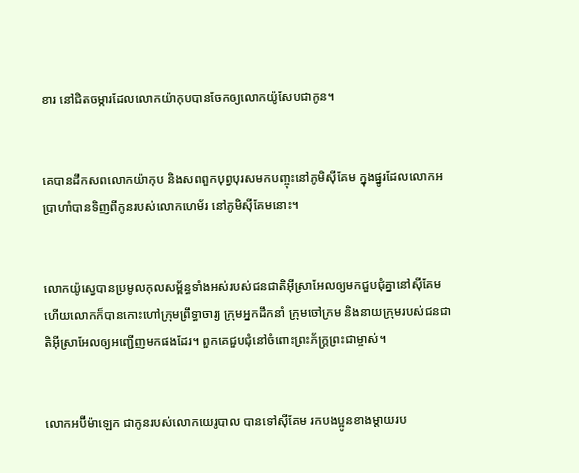ខារ នៅជិតចម្ការដែលលោកយ៉ាកុបបានចែកឲ្យលោកយ៉ូសែបជាកូន។


គេបានដឹកសពលោកយ៉ាកុប និងសពពួកបុព្វបុរសមកបញ្ចុះនៅភូមិស៊ីគែម ក្នុងផ្នូរដែលលោកអប្រាហាំបានទិញពីកូនរបស់លោកហេម័រ នៅភូមិស៊ីគែមនោះ។


លោកយ៉ូស្វេបានប្រមូលកុល‌សម្ព័ន្ធទាំងអស់របស់ជន‌ជាតិអ៊ីស្រា‌អែលឲ្យមកជួប‌ជុំគ្នានៅស៊ីគែម ហើយលោកក៏បានកោះហៅក្រុមព្រឹទ្ធា‌ចារ្យ ក្រុមអ្នកដឹកនាំ ក្រុមចៅ‌ក្រម និងនាយក្រុមរបស់ជន‌ជាតិអ៊ីស្រា‌អែលឲ្យអញ្ជើញមកផងដែរ។ ពួកគេជួប‌ជុំនៅចំពោះព្រះ‌ភ័ក្ត្រព្រះ‌ជាម្ចាស់។


លោកអប៊ីម៉ា‌ឡេក ជាកូនរបស់លោកយេរូ‌បាល បានទៅស៊ីគែម រកបងប្អូនខាងម្ដាយរប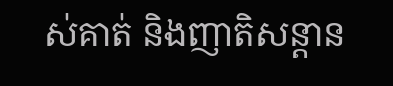ស់គាត់ និងញាតិ‌សន្ដាន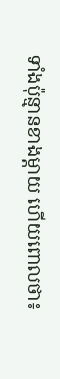ទាំងប៉ុន្មានខាងម្ដាយ ហើយពោលថា៖